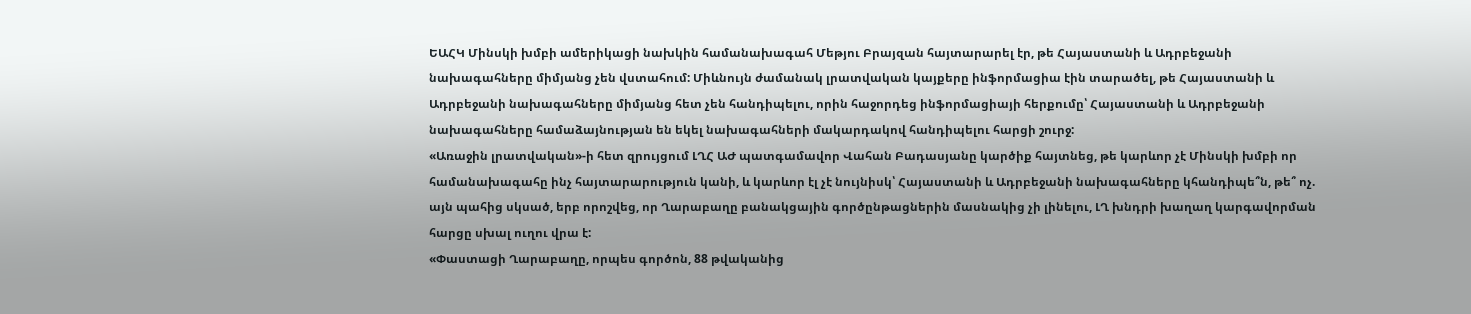ԵԱՀԿ Մինսկի խմբի ամերիկացի նախկին համանախագահ Մեթյու Բրայզան հայտարարել էր, թե Հայաստանի և Ադրբեջանի նախագահները միմյանց չեն վստահում: Միևնույն ժամանակ լրատվական կայքերը ինֆորմացիա էին տարածել, թե Հայաստանի և Ադրբեջանի նախագահները միմյանց հետ չեն հանդիպելու, որին հաջորդեց ինֆորմացիայի հերքումը՝ Հայաստանի և Ադրբեջանի նախագահները համաձայնության են եկել նախագահների մակարդակով հանդիպելու հարցի շուրջ:
«Առաջին լրատվական»-ի հետ զրույցում ԼՂՀ ԱԺ պատգամավոր Վահան Բադասյանը կարծիք հայտնեց, թե կարևոր չէ Մինսկի խմբի որ համանախագահը ինչ հայտարարություն կանի, և կարևոր էլ չէ նույնիսկ՝ Հայաստանի և Ադրբեջանի նախագահները կհանդիպե՞ն, թե՞ ոչ. այն պահից սկսած, երբ որոշվեց, որ Ղարաբաղը բանակցային գործընթացներին մասնակից չի լինելու, ԼՂ խնդրի խաղաղ կարգավորման հարցը սխալ ուղու վրա է:
«Փաստացի Ղարաբաղը, որպես գործոն, 88 թվականից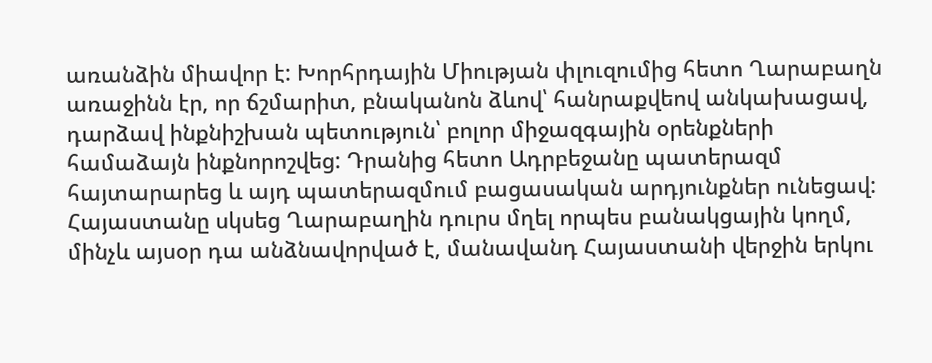առանձին միավոր է: Խորհրդային Միության փլուզումից հետո Ղարաբաղն առաջինն էր, որ ճշմարիտ, բնականոն ձևով՝ հանրաքվեով անկախացավ, դարձավ ինքնիշխան պետություն՝ բոլոր միջազգային օրենքների համաձայն ինքնորոշվեց: Դրանից հետո Ադրբեջանը պատերազմ հայտարարեց և այդ պատերազմում բացասական արդյունքներ ունեցավ:
Հայաստանը սկսեց Ղարաբաղին դուրս մղել որպես բանակցային կողմ, մինչև այսօր դա անձնավորված է, մանավանդ Հայաստանի վերջին երկու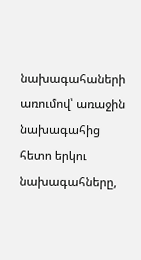նախագահաների առումով՝ առաջին նախագահից հետո երկու նախագահները,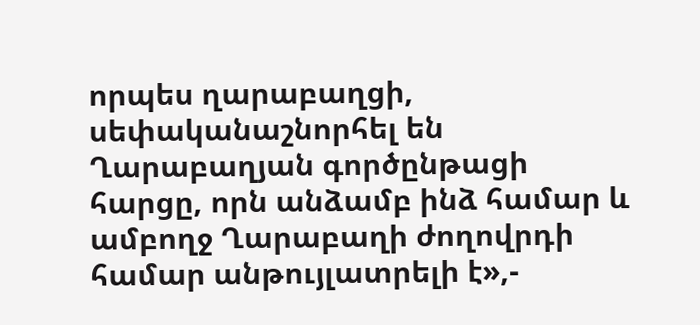որպես ղարաբաղցի, սեփականաշնորհել են Ղարաբաղյան գործընթացի հարցը, որն անձամբ ինձ համար և ամբողջ Ղարաբաղի ժողովրդի համար անթույլատրելի է»,-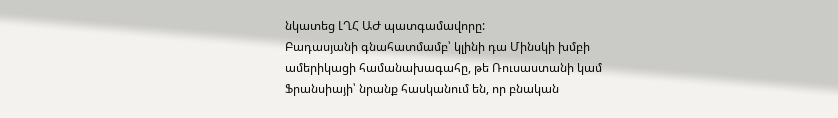նկատեց ԼՂՀ ԱԺ պատգամավորը:
Բադասյանի գնահատմամբ՝ կլինի դա Մինսկի խմբի ամերիկացի համանախագահը, թե Ռուսաստանի կամ Ֆրանսիայի՝ նրանք հասկանում են, որ բնական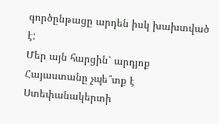գործընթացը արդեն իսկ խախտված է:
Մեր այն հարցին՝ արդյոք Հայաստանը չպե՞տք է Ստեփանակերտի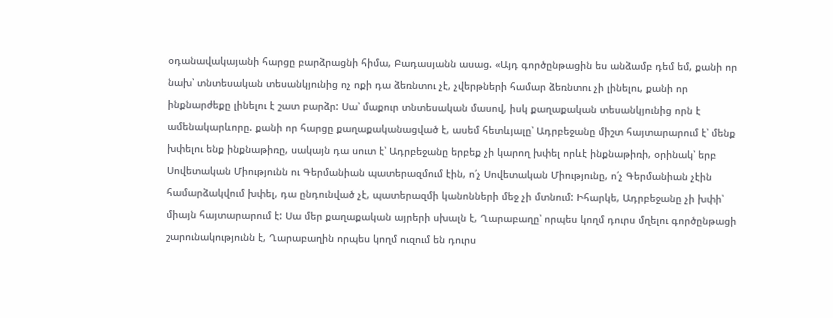օդանավակայանի հարցը բարձրացնի հիմա, Բադասյանն ասաց. «Այդ գործընթացին ես անձամբ դեմ եմ, քանի որ նախ՝ տնտեսական տեսանկյունից ոչ ոքի դա ձեռնտու չէ, չվերթների համար ձեռնտու չի լինելու, քանի որ ինքնարժեքը լինելու է շատ բարձր: Սա՝ մաքուր տնտեսական մասով, իսկ քաղաքական տեսանկյունից որն է ամենակարևորը. քանի որ հարցը քաղաքականացված է, ասեմ հետևյալը՝ Ադրբեջանը միշտ հայտարարում է՝ մենք խփելու ենք ինքնաթիռը, սակայն դա սուտ է՝ Ադրբեջանը երբեք չի կարող խփել որևէ ինքնաթիռի, օրինակ՝ երբ Սովետական Միությունն ու Գերմանիան պատերազմում էին, ո՛չ Սովետական Միությունը, ո՛չ Գերմանիան չէին համարձակվում խփել, դա ընդունված չէ, պատերազմի կանոնների մեջ չի մտնում: Իհարկե, Ադրբեջանը չի խփի՝ միայն հայտարարում է: Սա մեր քաղաքական այրերի սխալն է, Ղարաբաղը՝ որպես կողմ դուրս մղելու գործընթացի շարունակությունն է, Ղարաբաղին որպես կողմ ուզում են դուրս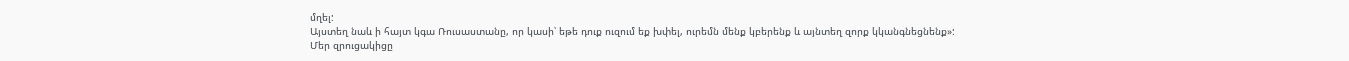մղել:
Այստեղ նաև ի հայտ կգա Ռուսաստանը, որ կասի՝ եթե դուք ուզում եք խփել, ուրեմն մենք կբերենք և այնտեղ զորք կկանգնեցնենք»:
Մեր զրուցակիցը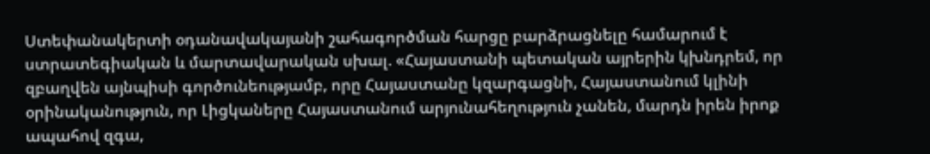Ստեփանակերտի օդանավակայանի շահագործման հարցը բարձրացնելը համարում է ստրատեգիական և մարտավարական սխալ. «Հայաստանի պետական այրերին կխնդրեմ, որ զբաղվեն այնպիսի գործունեությամբ, որը Հայաստանը կզարգացնի, Հայաստանում կլինի օրինականություն, որ Լիցկաները Հայաստանում արյունահեղություն չանեն, մարդն իրեն իրոք ապահով զգա,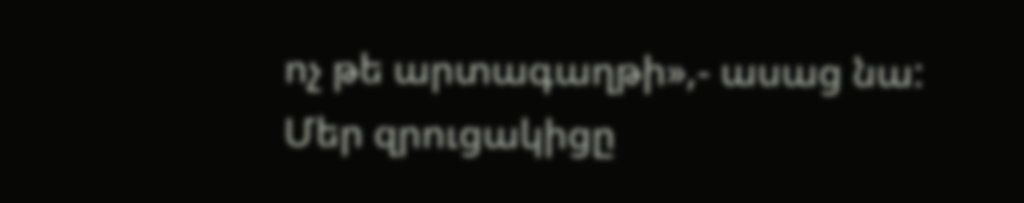ոչ թե արտագաղթի»,- ասաց նա:
Մեր զրուցակիցը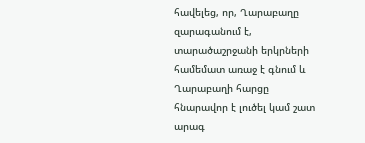հավելեց, որ, Ղարաբաղը զարագանում է, տարածաշրջանի երկրների համեմատ առաջ է գնում և Ղարաբաղի հարցը հնարավոր է լուծել կամ շատ արագ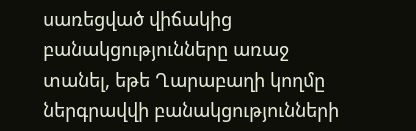սառեցված վիճակից բանակցությունները առաջ տանել, եթե Ղարաբաղի կողմը ներգրավվի բանակցությունների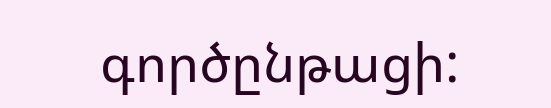գործընթացի: